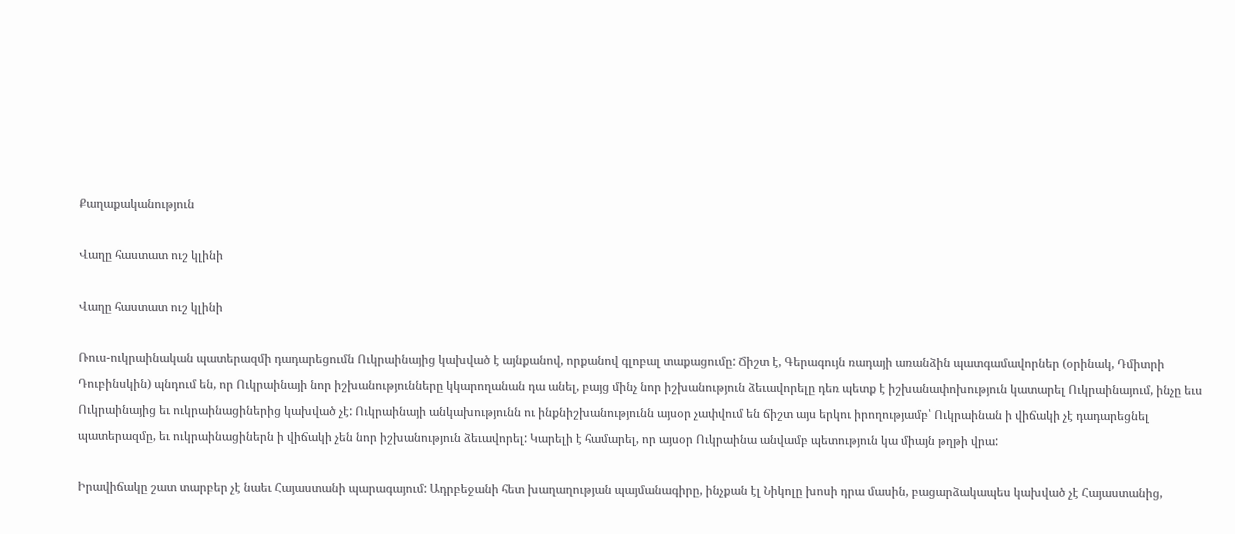Քաղաքականություն

Վաղը հաստատ ուշ կլինի

Վաղը հաստատ ուշ կլինի

Ռուս-ուկրաինական պատերազմի դադարեցումն Ուկրաինայից կախված է այնքանով, որքանով գլոբալ տաքացումը: Ճիշտ է, Գերագույն ռադայի առանձին պատգամավորներ (օրինակ, Դմիտրի Դուբինսկին) պնդում են, որ Ուկրաինայի նոր իշխանությունները կկարողանան դա անել, բայց մինչ նոր իշխանություն ձեւավորելը դեռ պետք է իշխանափոխություն կատարել Ուկրաինայում, ինչը եւս Ուկրաինայից եւ ուկրաինացիներից կախված չէ: Ուկրաինայի անկախությունն ու ինքնիշխանությունն այսօր չափվում են ճիշտ այս երկու իրողությամբ՝ Ուկրաինան ի վիճակի չէ դադարեցնել պատերազմը, եւ ուկրաինացիներն ի վիճակի չեն նոր իշխանություն ձեւավորել: Կարելի է համարել, որ այսօր Ուկրաինա անվամբ պետություն կա միայն թղթի վրա:

Իրավիճակը շատ տարբեր չէ նաեւ Հայաստանի պարագայում: Ադրբեջանի հետ խաղաղության պայմանագիրը, ինչքան էլ Նիկոլը խոսի դրա մասին, բացարձակապես կախված չէ Հայաստանից,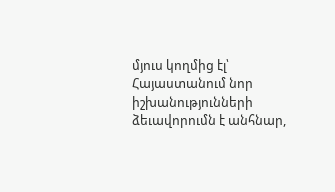մյուս կողմից էլ՝ Հայաստանում նոր իշխանությունների ձեւավորումն է անհնար,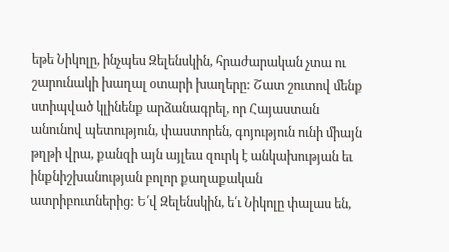եթե Նիկոլը, ինչպես Զելենսկին, հրաժարական չտա ու շարունակի խաղալ օտարի խաղերը: Շատ շուտով մենք ստիպված կլինենք արձանագրել, որ Հայաստան անունով պետություն, փաստորեն, գոյություն ունի միայն թղթի վրա, քանզի այն այլեւս զուրկ է անկախության եւ ինքնիշխանության բոլոր քաղաքական ատրիբուտներից: Ե՛վ Զելենսկին, ե՛ւ Նիկոլը փալաս են,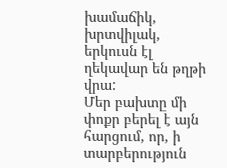խամաճիկ, խրտվիլակ, երկուսն էլ ղեկավար են թղթի վրա:
Մեր բախտը մի փոքր բերել է այն հարցում, որ, ի տարբերություն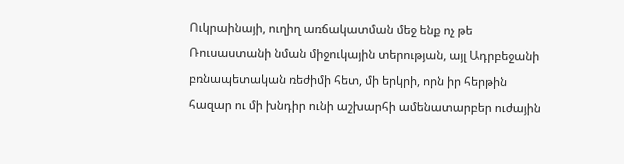Ուկրաինայի, ուղիղ առճակատման մեջ ենք ոչ թե Ռուսաստանի նման միջուկային տերության, այլ Ադրբեջանի բռնապետական ռեժիմի հետ, մի երկրի, որն իր հերթին հազար ու մի խնդիր ունի աշխարհի ամենատարբեր ուժային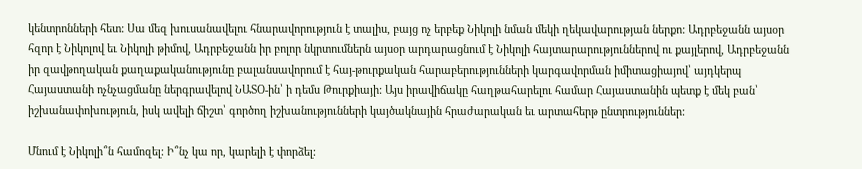կենտրոնների հետ: Սա մեզ խուսանավելու հնարավորություն է տալիս, բայց ոչ երբեք Նիկոլի նման մեկի ղեկավարության ներքո: Ադրբեջանն այսօր հզոր է Նիկոլով եւ Նիկոլի թիմով, Ադրբեջանն իր բոլոր նկրտումներն այսօր արդարացնում է Նիկոլի հայտարարություններով ու քայլերով, Ադրբեջանն իր զավթողական քաղաքականությունը բալանսավորում է հայ-թուրքական հարաբերությունների կարգավորման իմիտացիայով՝ այդկերպ Հայաստանի ոչնչացմանը ներգրավելով ՆԱՏՕ-ին՝ ի դեմս Թուրքիայի: Այս իրավիճակը հաղթահարելու համար Հայաստանին պետք է մեկ բան՝ իշխանափոխություն, իսկ ավելի ճիշտ՝ գործող իշխանությունների կայծակնային հրաժարական եւ արտահերթ ընտրություններ:

Մնում է Նիկոլի՞ն համոզել: Ի՞նչ կա որ, կարելի է փորձել: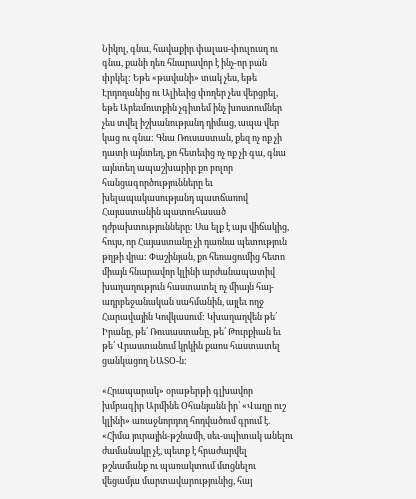Նիկոլ, գնա, հավաքիր փալաս-փուլուսդ ու գնա, քանի դեռ հնարավոր է ինչ-որ բան փրկել: Եթե «թավանի» տակ չես, եթե Էրդողանից ու Ալիեւից փողեր չես վերցրել, եթե Արեւմուտքին չգիտեմ ինչ խոստումներ չես տվել իշխանությանդ դիմաց, ապա վեր կաց ու գնա: Գնա Ռուսաստան, քեզ ոչ ոք չի դատի այնտեղ, քո հետեւից ոչ ոք չի գա, գնա այնտեղ ապաշխարիր քո բոլոր հանցագործությունները եւ խելապակասությանդ պատճառով Հայաստանին պատուհասած դժբախտությունները: Սա ելք է այս վիճակից, հույս, որ Հայաստանը չի դառնա պետություն թղթի վրա: Փաշինյան, քո հեռացումից հետո միայն հնարավոր կլինի արժանապատիվ խաղաղություն հաստատել ոչ միայն հայ-ադրբեջանական սահմանին, այլեւ ողջ Հարավային Կովկասում: Կխաղաղվեն թե՛ Իրանը, թե՛ Ռուսաստանը, թե՛ Թուրքիան եւ թե՛ Վրաստանում կրկին քաոս հաստատել ցանկացող ՆԱՏՕ-ն:

«Հրապարակ» օրաթերթի գլխավոր խմբագիր Արմինե Օհանյանն իր՝ «Վաղը ուշ կլինի» առաջնորդող հոդվածում գրում է. «Հիմա յուրային-թշնամի, սեւ-սպիտակ անելու ժամանակը չէ, պետք է հրաժարվել թշնամանք ու պառակտում մտցնելու վեցամյա մարտավարությունից, հայ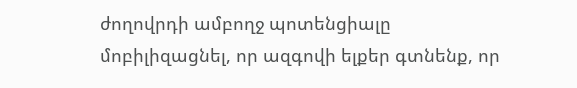ժողովրդի ամբողջ պոտենցիալը մոբիլիզացնել, որ ազգովի ելքեր գտնենք, որ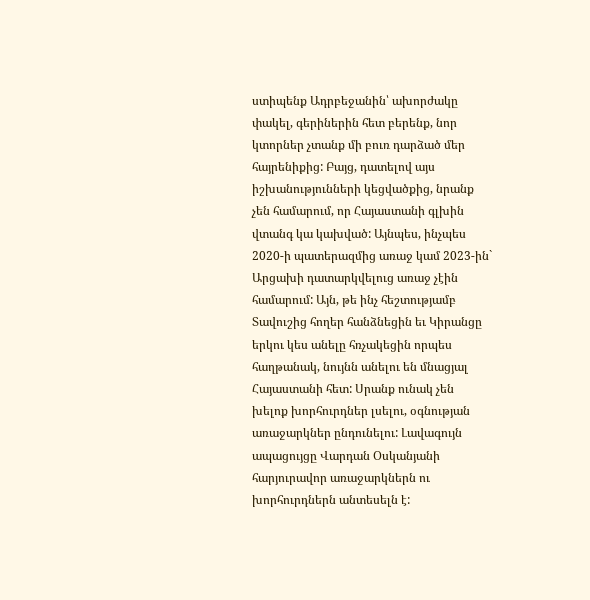ստիպենք Ադրբեջանին՝ ախորժակը փակել, գերիներին հետ բերենք, նոր կտորներ չտանք մի բուռ դարձած մեր հայրենիքից: Բայց, դատելով այս իշխանությունների կեցվածքից, նրանք չեն համարում, որ Հայաստանի գլխին վտանգ կա կախված: Այնպես, ինչպես 2020-ի պատերազմից առաջ կամ 2023-ին` Արցախի դատարկվելուց առաջ չէին համարում: Այն, թե ինչ հեշտությամբ Տավուշից հողեր հանձնեցին եւ Կիրանցը երկու կես անելը հռչակեցին որպես հաղթանակ, նույնն անելու են մնացյալ Հայաստանի հետ: Սրանք ունակ չեն խելոք խորհուրդներ լսելու, օգնության առաջարկներ ընդունելու: Լավագույն ապացույցը Վարդան Օսկանյանի հարյուրավոր առաջարկներն ու խորհուրդներն անտեսելն է: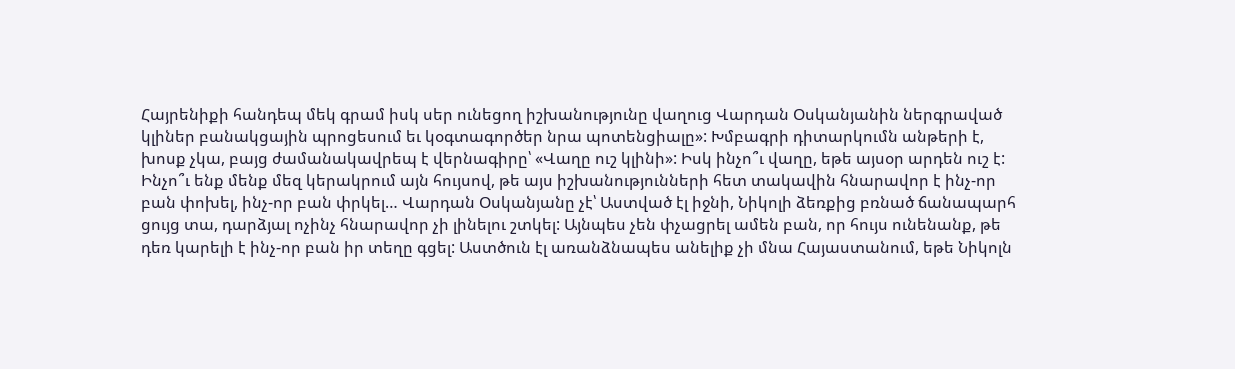Հայրենիքի հանդեպ մեկ գրամ իսկ սեր ունեցող իշխանությունը վաղուց Վարդան Օսկանյանին ներգրաված կլիներ բանակցային պրոցեսում եւ կօգտագործեր նրա պոտենցիալը»: Խմբագրի դիտարկումն անթերի է, խոսք չկա, բայց ժամանակավրեպ է վերնագիրը՝ «Վաղը ուշ կլինի»: Իսկ ինչո՞ւ վաղը, եթե այսօր արդեն ուշ է: Ինչո՞ւ ենք մենք մեզ կերակրում այն հույսով, թե այս իշխանությունների հետ տակավին հնարավոր է ինչ-որ բան փոխել, ինչ-որ բան փրկել… Վարդան Օսկանյանը չէ՝ Աստված էլ իջնի, Նիկոլի ձեռքից բռնած ճանապարհ ցույց տա, դարձյալ ոչինչ հնարավոր չի լինելու շտկել: Այնպես չեն փչացրել ամեն բան, որ հույս ունենանք, թե դեռ կարելի է ինչ-որ բան իր տեղը գցել: Աստծուն էլ առանձնապես անելիք չի մնա Հայաստանում, եթե Նիկոլն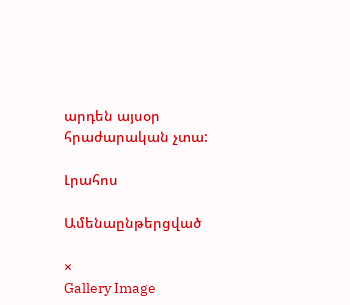արդեն այսօր հրաժարական չտա:

Լրահոս

Ամենաընթերցված

×
Gallery Image